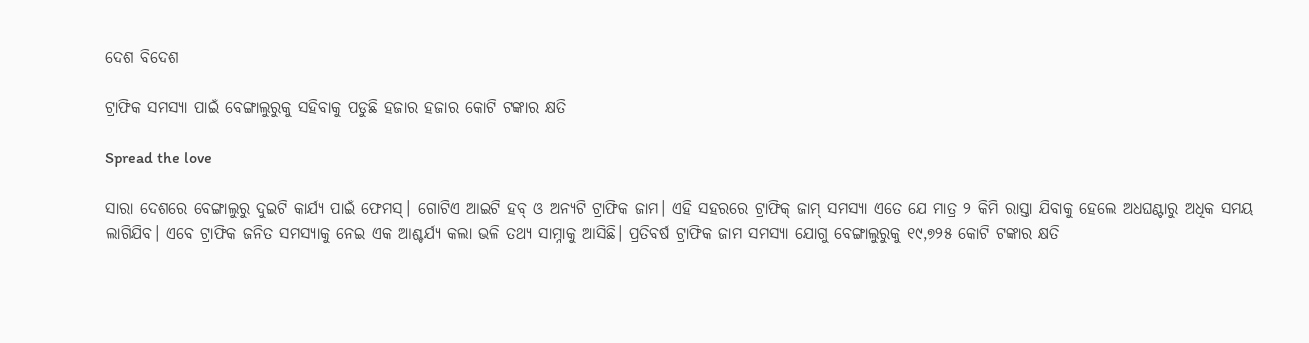ଦେଶ ବିଦେଶ

ଟ୍ରାଫିକ ସମସ୍ୟା ପାଇଁ ବେଙ୍ଗାଲୁରୁକୁ ସହିବାକୁ ପଡୁଛି ହଜାର ହଜାର କୋଟି ଟଙ୍କାର କ୍ଷତି

Spread the love

ସାରା ଦେଶରେ ବେଙ୍ଗାଲୁରୁ ଦୁଇଟି କାର୍ଯ୍ୟ ପାଇଁ ଫେମସ୍। ଗୋଟିଏ ଆଇଟି ହବ୍ ଓ ଅନ୍ୟଟି ଟ୍ରାଫିକ ଜାମ। ଏହି ସହରରେ ଟ୍ରାଫିକ୍ ଜାମ୍ ସମସ୍ୟା ଏତେ ଯେ ମାତ୍ର ୨ କିମି ରାସ୍ତା ଯିବାକୁ ହେଲେ ଅଧଘଣ୍ଟାରୁ ଅଧିକ ସମୟ ଲାଗିଯିବ। ଏବେ ଟ୍ରାଫିକ ଜନିତ ସମସ୍ୟାକୁ ନେଇ ଏକ ଆଶ୍ଚର୍ଯ୍ୟ କଲା ଭଳି ତଥ୍ୟ ସାମ୍ନାକୁ ଆସିଛି। ପ୍ରତିବର୍ଷ ଟ୍ରାଫିକ ଜାମ ସମସ୍ୟା ଯୋଗୁ ବେଙ୍ଗାଲୁରୁକୁ ୧୯,୭୨୫ କୋଟି ଟଙ୍କାର କ୍ଷତି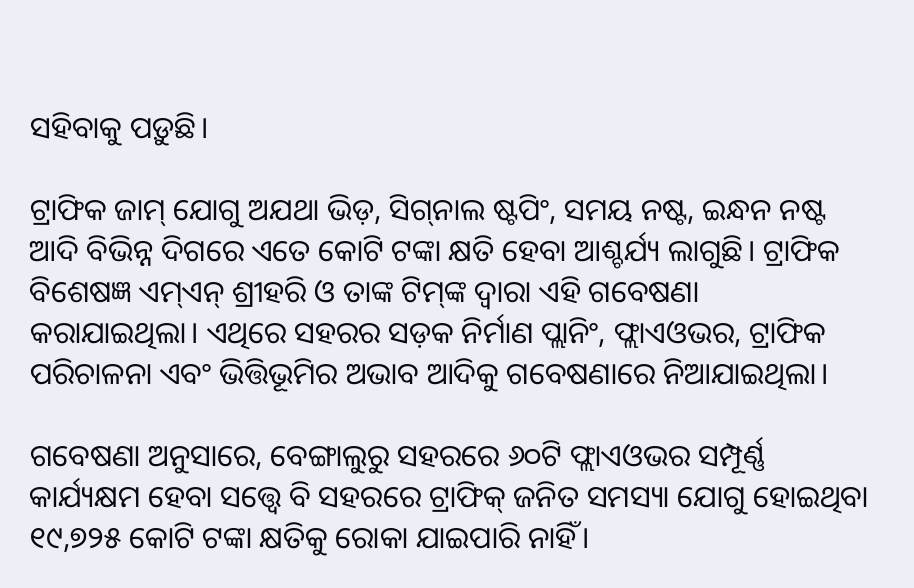ସହିବାକୁ ପଡ଼ୁଛି।

ଟ୍ରାଫିକ ଜାମ୍ ଯୋଗୁ ଅଯଥା ଭିଡ଼, ସିଗ୍‌ନାଲ ଷ୍ଟପିଂ, ସମୟ ନଷ୍ଟ, ଇନ୍ଧନ ନଷ୍ଟ ଆଦି ବିଭିନ୍ନ ଦିଗରେ ଏତେ କୋଟି ଟଙ୍କା କ୍ଷତି ହେବା ଆଶ୍ଚର୍ଯ୍ୟ ଲାଗୁଛି। ଟ୍ରାଫିକ ବିଶେଷଜ୍ଞ ଏମ୍‌ଏନ୍ ଶ୍ରୀହରି ଓ ତାଙ୍କ ଟିମ୍‌ଙ୍କ ଦ୍ୱାରା ଏହି ଗବେଷଣା କରାଯାଇଥିଲା। ଏଥିରେ ସହରର ସଡ଼କ ନିର୍ମାଣ ପ୍ଲାନିଂ, ଫ୍ଲାଏଓଭର, ଟ୍ରାଫିକ ପରିଚାଳନା ଏବଂ ଭିତ୍ତିଭୂମିର ଅଭାବ ଆଦିକୁ ଗବେଷଣାରେ ନିଆଯାଇଥିଲା।

ଗବେଷଣା ଅନୁସାରେ, ବେଙ୍ଗାଲୁରୁ ସହରରେ ୬୦ଟି ଫ୍ଲାଏଓଭର ସମ୍ପୂର୍ଣ୍ଣ କାର୍ଯ୍ୟକ୍ଷମ ହେବା ସତ୍ତ୍ୱେ ବି ସହରରେ ଟ୍ରାଫିକ୍ ଜନିତ ସମସ୍ୟା ଯୋଗୁ ହୋଇଥିବା ୧୯,୭୨୫ କୋଟି ଟଙ୍କା କ୍ଷତିକୁ ରୋକା ଯାଇପାରି ନାହିଁ।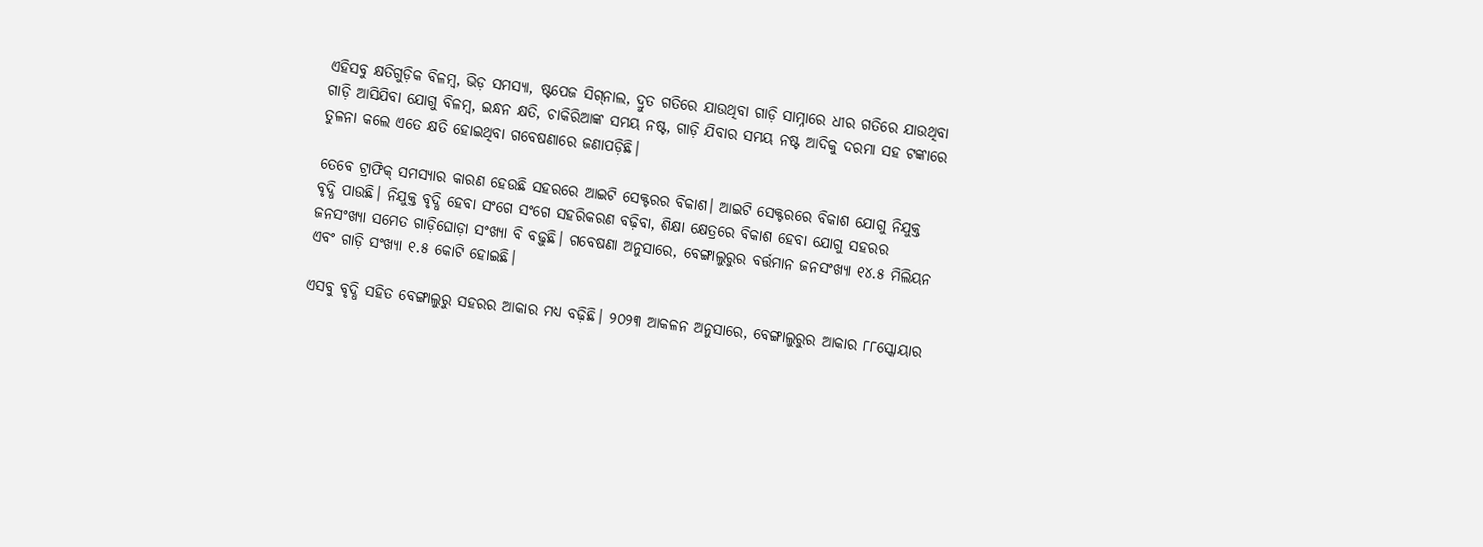ଏହିସବୁ କ୍ଷତିଗୁଡ଼ିକ ବିଳମ୍ବ, ଭିଡ଼ ସମସ୍ୟା, ଷ୍ଟପେଜ ସିଗ୍‌ନାଲ, ଦ୍ରୁତ ଗତିରେ ଯାଉଥିବା ଗାଡ଼ି ସାମ୍ନାରେ ଧୀର ଗତିରେ ଯାଉଥିବା ଗାଡ଼ି ଆସିଯିବା ଯୋଗୁ ବିଳମ୍ବ, ଇନ୍ଧନ କ୍ଷତି, ଚାକିରିଆଙ୍କ ସମୟ ନଷ୍ଟ, ଗାଡ଼ି ଯିବାର ସମୟ ନଷ୍ଟ ଆଦିକୁ ଦରମା ସହ ଟଙ୍କାରେ ତୁଳନା କଲେ ଏତେ କ୍ଷତି ହୋଇଥିବା ଗବେଷଣାରେ ଜଣାପଡ଼ିଛି।

ତେବେ ଟ୍ରାଫିକ୍ ସମସ୍ୟାର କାରଣ ହେଉଛି ସହରରେ ଆଇଟି ସେକ୍ଟରର ବିକାଶ। ଆଇଟି ସେକ୍ଟରରେ ବିକାଶ ଯୋଗୁ ନିଯୁକ୍ତ ବୃଦ୍ଧି ପାଉଛି। ନିଯୁକ୍ତ ବୃଦ୍ଧି ହେବା ସଂଗେ ସଂଗେ ସହରିକରଣ ବଢ଼ିବା, ଶିକ୍ଷା କ୍ଷେତ୍ରରେ ବିକାଶ ହେବା ଯୋଗୁ ସହରର ଜନସଂଖ୍ୟା ସମେତ ଗାଡ଼ିଘୋଡ଼ା ସଂଖ୍ୟା ବି ବଢ଼ୁଛି। ଗବେଷଣା ଅନୁସାରେ, ବେଙ୍ଗାଲୁରୁର ବର୍ତ୍ତମାନ ଜନସଂଖ୍ୟା ୧୪.୫ ମିଲିୟନ ଏବଂ ଗାଡ଼ି ସଂଖ୍ୟା ୧.୫ କୋଟି ହୋଇଛି।

ଏସବୁ ବୃଦ୍ଧି ସହିତ ବେଙ୍ଗାଲୁରୁ ସହରର ଆକାର ମଧ୍ୟ ବଢ଼ିଛି। ୨୦୨୩ ଆକଳନ ଅନୁସାରେ, ବେଙ୍ଗାଲୁରୁର ଆକାର ୮୮ସ୍କୋୟାର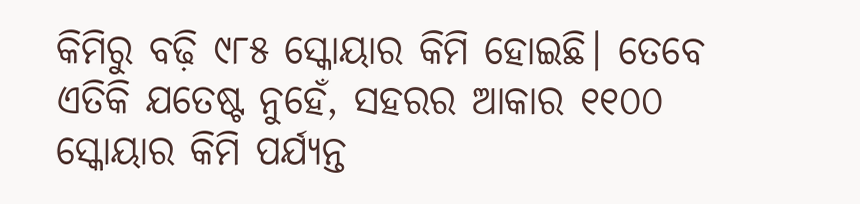କିମିରୁ ବଢ଼ି ୯୮୫ ସ୍କୋୟାର କିମି ହୋଇଛି। ତେବେ ଏତିକି ଯତେଷ୍ଟ ନୁହେଁ, ସହରର ଆକାର ୧୧୦୦ ସ୍କୋୟାର କିମି ପର୍ଯ୍ୟନ୍ତ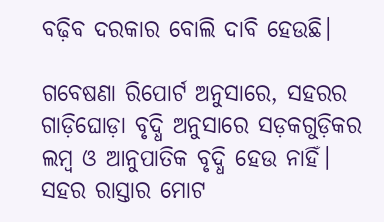ବଢ଼ିବ ଦରକାର ବୋଲି ଦାବି ହେଉଛି।

ଗବେଷଣା ରିପୋର୍ଟ ଅନୁସାରେ, ସହରର ଗାଡ଼ିଘୋଡ଼ା ବୃଦ୍ଧି ଅନୁସାରେ ସଡ଼କଗୁଡ଼ିକର ଲମ୍ବ ଓ ଆନୁପାତିକ ବୃଦ୍ଧି ହେଉ ନାହିଁ। ସହର ରାସ୍ତାର ମୋଟ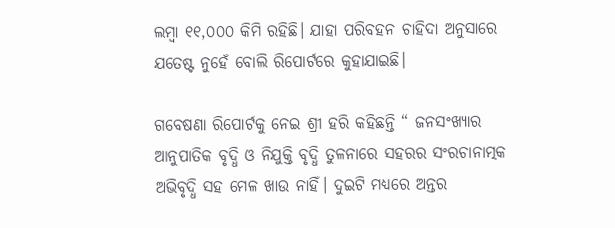ଲମ୍ବା ୧୧,୦୦୦ କିମି ରହିଛି। ଯାହା ପରିବହନ ଚାହିଦା ଅନୁସାରେ ଯତେଷ୍ଟ ନୁହେଁ ବୋଲି ରିପୋର୍ଟରେ କୁହାଯାଇଛି।

ଗବେଷଣା ରିପୋର୍ଟକୁ ନେଇ ଶ୍ରୀ ହରି କହିଛନ୍ତି “ ଜନସଂଖ୍ୟାର ଆନୁପାତିକ ବୃଦ୍ଧି ଓ ନିଯୁକ୍ତି ବୃଦ୍ଧି ତୁଳନାରେ ସହରର ସଂରଚାନାତ୍ମକ ଅଭିବୃଦ୍ଧି ସହ ମେଳ ଖାଉ ନାହିଁ। ଦୁଇଟି ମଧ୍ୟରେ ଅନ୍ତର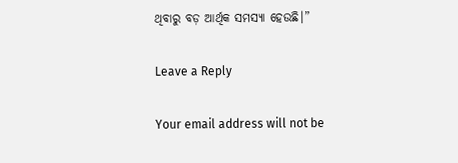ଥିବାରୁ ବଡ଼ ଆର୍ଥିକ ସମସ୍ୟା ହେଉଛି।”

Leave a Reply

Your email address will not be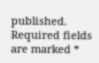published. Required fields are marked *